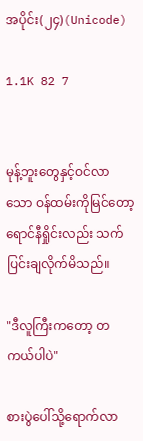အပိုင်း(၂၄)(Unicode)

1.1K 82 7


မုန့်ဘူးတွေနှင့်ဝင်လာသော ဝန်ထမ်းကိုမြင်တော့ ရောင်နီရှိုင်းလည်း သက်ပြင်းချလိုက်မိသည်။

"ဒီလူကြီးကတော့ တကယ်ပါပဲ"

စားပွဲပေါ်သို့ရောက်လာ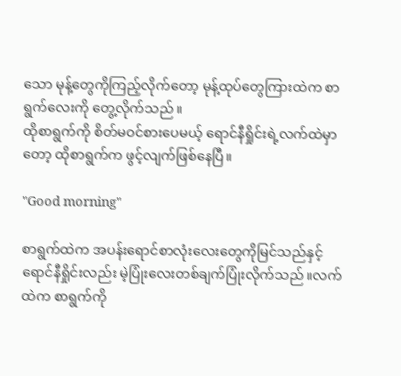သော မုန့်တွေကိုကြည့်လိုက်တော့ မုန့်ထုပ်တွေကြားထဲက စာရွက်လေးကို တွေ့လိုက်သည်။
ထိုစာရွက်ကို စိတ်မဝင်စားပေမယ့် ရောင်နီရှိုင်းရဲ့လက်ထဲမှာတော့ ထိုစာရွက်က ဖွင့်လျက်ဖြစ်နေပြီ။

"Good morning"

စာရွက်ထဲက အပန်းရောင်စာလုံးလေးတွေကိုမြင်သည်နှင့်ရောင်နီရှိုင်းလည်း မဲ့ပြုံးလေးတစ်ချက်ပြုံးလိုက်သည်။လက်ထဲက စာရွက်ကို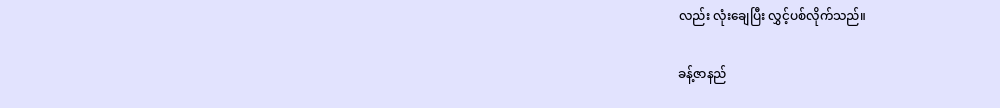လည်း လုံးချေပြီး လွှင့်ပစ်လိုက်သည်။

ခန့်ဇာနည်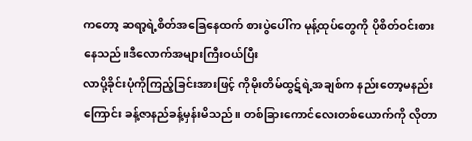ကတော့ ဆရာ့ရဲ့စိတ်အခြေနေထက် စားပွဲပေါ်က မုန့်ထုပ်တွေကို ပိုစိတ်ဝင်းစားနေသည်။ဒီလောက်အများကြီးဝယ်ပြီး
လာပို့ခိုင်းပုံကိုကြည့်ခြင်းအားဖြင့် ကိုမိုးတိမ်ထွဋ်ရဲ့အချစ်က နည်းတော့မနည်းကြောင်း ခန့်ဇာနည်ခန့်မှန်းမိသည်။ တစ်ခြားကောင်လေးတစ်ယောက်ကို လိုတာ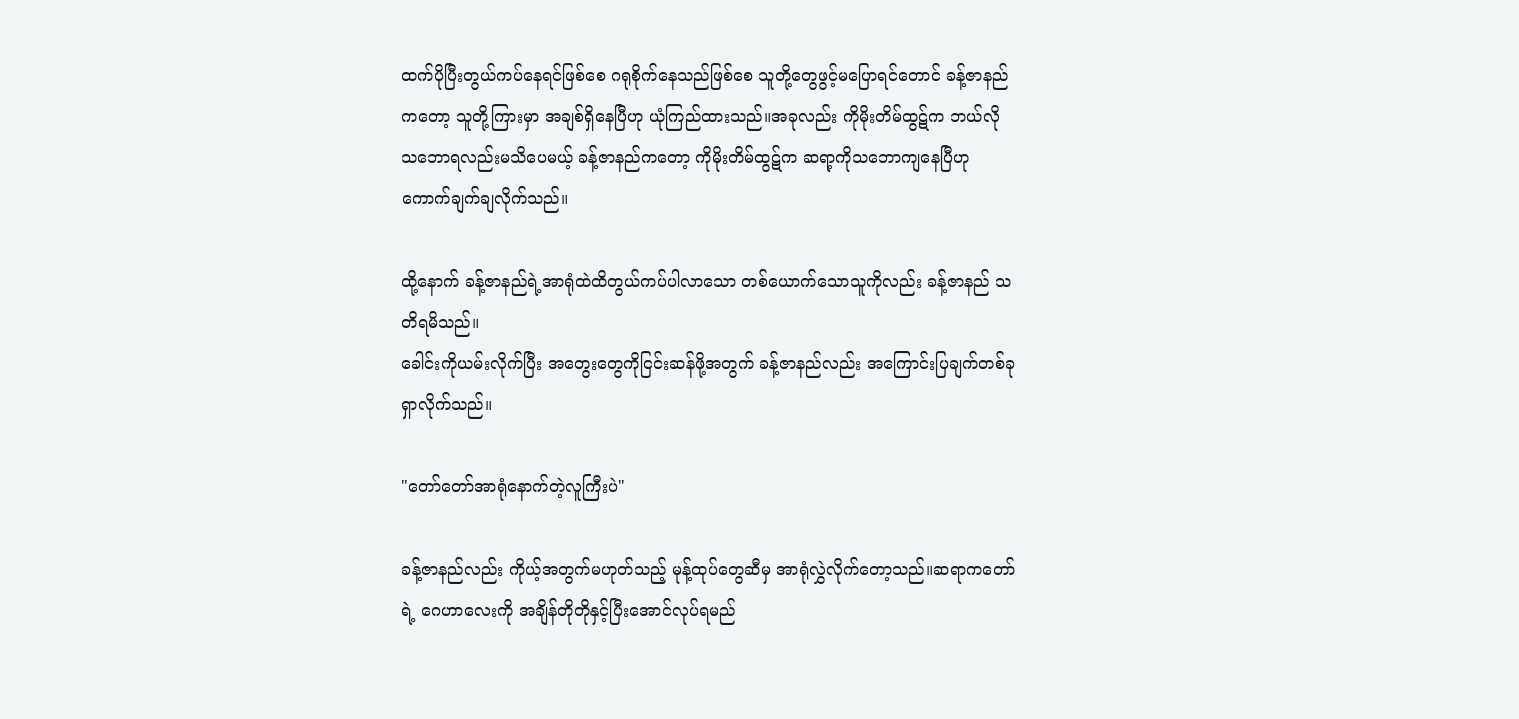ထက်ပိုပြီးတွယ်ကပ်နေရင်ဖြစ်စေ ဂရုစိုက်နေသည်ဖြစ်စေ သူတို့တွေဖွင့်မပြောရင်တောင် ခန့်ဇာနည်ကတော့ သူတို့ကြားမှာ အချစ်ရှိနေပြီဟု ယုံကြည်ထားသည်။အခုလည်း ကိုမိုးတိမ်ထွဋ်က ဘယ်လိုသဘောရလည်းမသိပေမယ့် ခန့်ဇာနည်ကတော့ ကိုမိုးတိမ်ထွဋ်က ဆရာ့ကိုသဘောကျနေပြီဟု ကောက်ချက်ချလိုက်သည်။

ထို့နောက် ခန့်ဇာနည်ရဲ့အာရုံထဲထိတွယ်ကပ်ပါလာသော တစ်ယောက်သောသူကိုလည်း ခန့်ဇာနည် သတိရမိသည်။
ခေါင်းကိုယမ်းလိုက်ပြီး အတွေးတွေကိုငြင်းဆန်ဖို့အတွက် ခန့်ဇာနည်လည်း အကြောင်းပြချက်တစ်ခုရှာလိုက်သည်။

"တော်တော်အာရုံနောက်တဲ့လူကြီးပဲ"

ခန့်ဇာနည်လည်း ကိုယ့်အတွက်မဟုတ်သည့် မုန့်ထုပ်တွေဆီမှ အာရုံလွှဲလိုက်တော့သည်။ဆရာကတော်ရဲ့ ဂေဟာလေးကို အချိန်တိုတိုနှင့်ပြီးအောင်လုပ်ရမည်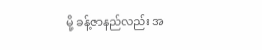မို့ ခန့်ဇာနည်လည်း အ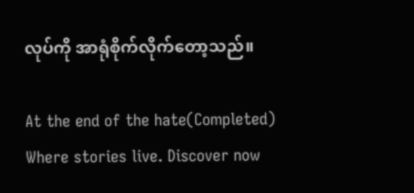လုပ်ကို အာရုံစိုက်လိုက်တော့သည်။

At the end of the hate(Completed) Where stories live. Discover now